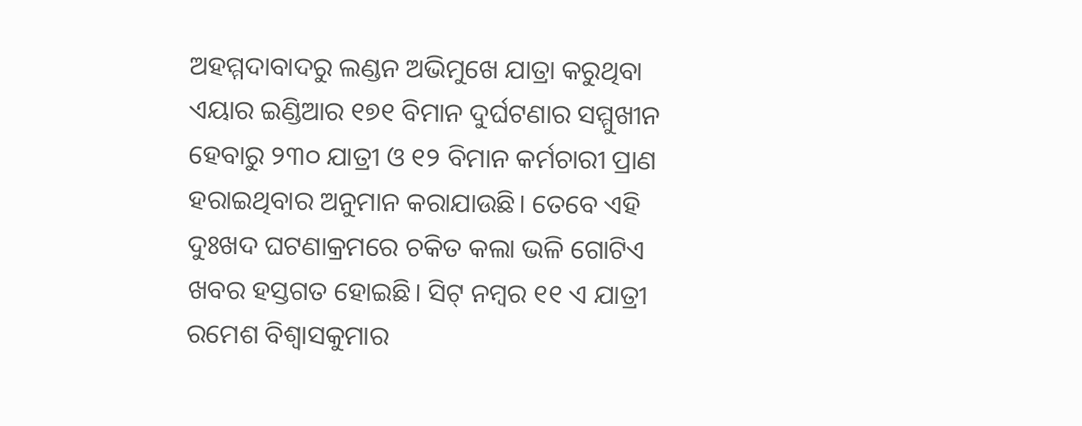ଅହମ୍ମଦାବାଦରୁ ଲଣ୍ଡନ ଅଭିମୁଖେ ଯାତ୍ରା କରୁଥିବା ଏୟାର ଇଣ୍ଡିଆର ୧୭୧ ବିମାନ ଦୁର୍ଘଟଣାର ସମ୍ମୁଖୀନ ହେବାରୁ ୨୩୦ ଯାତ୍ରୀ ଓ ୧୨ ବିମାନ କର୍ମଚାରୀ ପ୍ରାଣ ହରାଇଥିବାର ଅନୁମାନ କରାଯାଉଛି। ତେବେ ଏହି ଦୁଃଖଦ ଘଟଣାକ୍ରମରେ ଚକିତ କଲା ଭଳି ଗୋଟିଏ ଖବର ହସ୍ତଗତ ହୋଇଛି। ସିଟ୍ ନମ୍ବର ୧୧ ଏ ଯାତ୍ରୀ ରମେଶ ବିଶ୍ବାସକୁମାର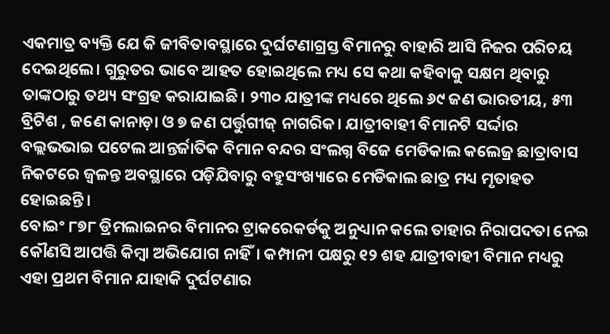ଏକମାତ୍ର ବ୍ୟକ୍ତି ଯେ କି ଜୀବିତାବସ୍ଥାରେ ଦୁର୍ଘଟଣାଗ୍ରସ୍ତ ବିମାନରୁ ବାହାରି ଆସି ନିଜର ପରିଚୟ ଦେଇଥିଲେ। ଗୁରୁତର ଭାବେ ଆହତ ହୋଇଥିଲେ ମଧ୍ୟ ସେ କଥା କହିବାକୁ ସକ୍ଷମ ଥିବାରୁ ତାଙ୍କଠାରୁ ତଥ୍ୟ ସଂଗ୍ରହ କରାଯାଇଛି। ୨୩୦ ଯାତ୍ରୀଙ୍କ ମଧ୍ୟରେ ଥିଲେ ୬୯ ଜଣ ଭାରତୀୟ, ୫୩ ବ୍ରିଟିଶ , ଜଣେ କାନାଡ଼ା ଓ ୭ ଜଣ ପର୍ତ୍ତୁଗୀଜ୍ ନାଗରିକ। ଯାତ୍ରୀବାହୀ ବିମାନଟି ସର୍ଦ୍ଦାର ବଲ୍ଲଭଭାଇ ପଟେଲ ଆନ୍ତର୍ଜାତିକ ବିମାନ ବନ୍ଦର ସଂଲଗ୍ନ ବିଜେ ମେଡିକାଲ କଲେଜ୍ର ଛାତ୍ରାବାସ ନିକଟରେ ଜ୍ବଳନ୍ତ ଅବସ୍ଥାରେ ପଡ଼ିଯିବାରୁ ବହୁସଂଖ୍ୟାରେ ମେଡିକାଲ ଛାତ୍ର ମଧ୍ୟ ମୃତାହତ ହୋଇଛନ୍ତି।
ବୋଇଂ ୮୭୮ ଡ୍ରିମଲାଇନର ବିମାନର ଟ୍ରାକରେକର୍ଡକୁ ଅନୁଧ୍ୟାନ କଲେ ତାହାର ନିରାପଦତା ନେଇ କୌଣସି ଆପତ୍ତି କିମ୍ବା ଅଭିଯୋଗ ନାହିଁ। କମ୍ପାନୀ ପକ୍ଷରୁ ୧୨ ଶହ ଯାତ୍ରୀବାହୀ ବିମାନ ମଧ୍ୟରୁ ଏହା ପ୍ରଥମ ବିମାନ ଯାହାକି ଦୁର୍ଘଟଣାର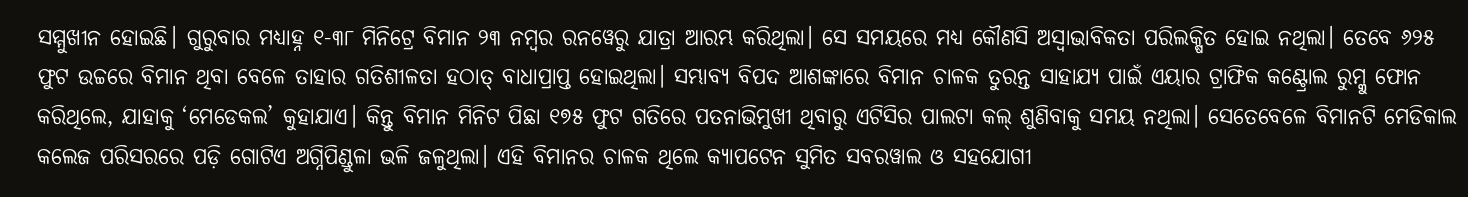ସମ୍ମୁଖୀନ ହୋଇଛି। ଗୁରୁବାର ମଧ୍ୟାହ୍ନ ୧-୩୮ ମିନିଟ୍ରେ ବିମାନ ୨୩ ନମ୍ବର ରନୱେରୁ ଯାତ୍ରା ଆରମ୍ଭ କରିଥିଲା। ସେ ସମୟରେ ମଧ୍ୟ କୌଣସି ଅସ୍ବାଭାବିକତା ପରିଲକ୍ଷିତ ହୋଇ ନଥିଲା। ତେବେ ୬୨୫ ଫୁଟ ଉଚ୍ଚରେ ବିମାନ ଥିବା ବେଳେ ତାହାର ଗତିଶୀଳତା ହଠାତ୍ ବାଧାପ୍ରାପ୍ତ ହୋଇଥିଲା। ସମ୍ଭାବ୍ୟ ବିପଦ ଆଶଙ୍କାରେ ବିମାନ ଚାଳକ ତୁରନ୍ତ ସାହାଯ୍ୟ ପାଇଁ ଏୟାର ଟ୍ରାଫିକ କଣ୍ଟ୍ରୋଲ ରୁମ୍କୁ ଫୋନ କରିଥିଲେ, ଯାହାକୁ ‘ମେଡେକଲ’ କୁହାଯାଏ। କିନ୍ତୁ ବିମାନ ମିନିଟ ପିଛା ୧୭୫ ଫୁଟ ଗତିରେ ପତନାଭିମୁଖୀ ଥିବାରୁ ଏଟିସିର ପାଲଟା କଲ୍ ଶୁଣିବାକୁ ସମୟ ନଥିଲା। ସେତେବେଳେ ବିମାନଟି ମେଡିକାଲ କଲେଜ ପରିସରରେ ପଡ଼ି ଗୋଟିଏ ଅଗ୍ନିପିଣ୍ଡୁଳା ଭଳି ଜଳୁଥିଲା। ଏହି ବିମାନର ଚାଳକ ଥିଲେ କ୍ୟାପଟେନ ସୁମିତ ସବରୱାଲ ଓ ସହଯୋଗୀ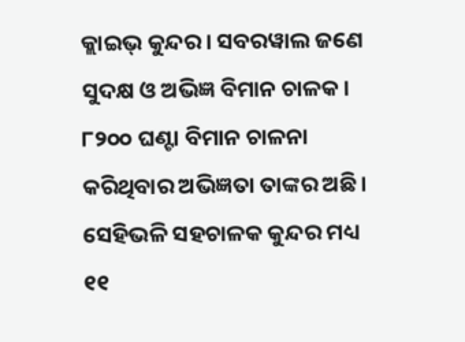କ୍ଲାଇଭ୍ କୁନ୍ଦର। ସବରୱାଲ ଜଣେ ସୁଦକ୍ଷ ଓ ଅଭିଜ୍ଞ ବିମାନ ଚାଳକ। ୮୨୦୦ ଘଣ୍ଟା ବିମାନ ଚାଳନା କରିଥିବାର ଅଭିଜ୍ଞତା ତାଙ୍କର ଅଛି। ସେହିଭଳି ସହଚାଳକ କୁନ୍ଦର ମଧ୍ୟ ୧୧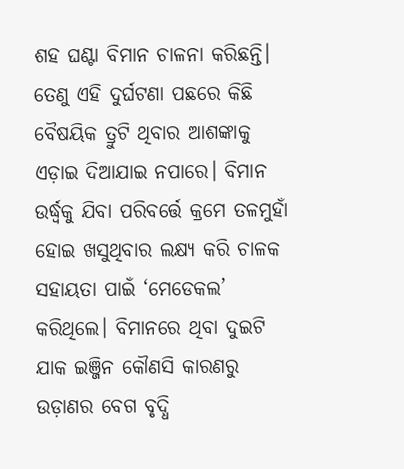ଶହ ଘଣ୍ଟା ବିମାନ ଚାଳନା କରିଛନ୍ତି। ତେଣୁ ଏହି ଦୁର୍ଘଟଣା ପଛରେ କିଛି ବୈଷୟିକ ତ୍ରୁଟି ଥିବାର ଆଶଙ୍କାକୁ ଏଡ଼ାଇ ଦିଆଯାଇ ନପାରେ। ବିମାନ ଉର୍ଦ୍ଧ୍ବକୁ ଯିବା ପରିବର୍ତ୍ତେ କ୍ରମେ ତଳମୁହାଁ ହୋଇ ଖସୁଥିବାର ଲକ୍ଷ୍ୟ କରି ଚାଳକ ସହାୟତା ପାଇଁ ‘ମେଡେକଲ’ କରିଥିଲେ। ବିମାନରେ ଥିବା ଦୁଇଟି ଯାକ ଇଞ୍ଜିନ କୌଣସି କାରଣରୁ ଉଡ଼ାଣର ବେଗ ବୃଦ୍ଧି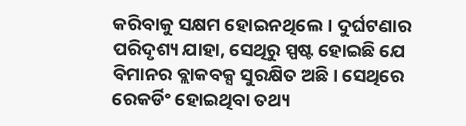କରିବାକୁ ସକ୍ଷମ ହୋଇନଥିଲେ। ଦୁର୍ଘଟଣାର ପରିଦୃଶ୍ୟ ଯାହା, ସେଥିରୁ ସ୍ପଷ୍ଟ ହୋଇଛି ଯେ ବିମାନର ବ୍ଲାକବକ୍ସ ସୁରକ୍ଷିତ ଅଛି। ସେଥିରେ ରେକର୍ଡିଂ ହୋଇଥିବା ତଥ୍ୟ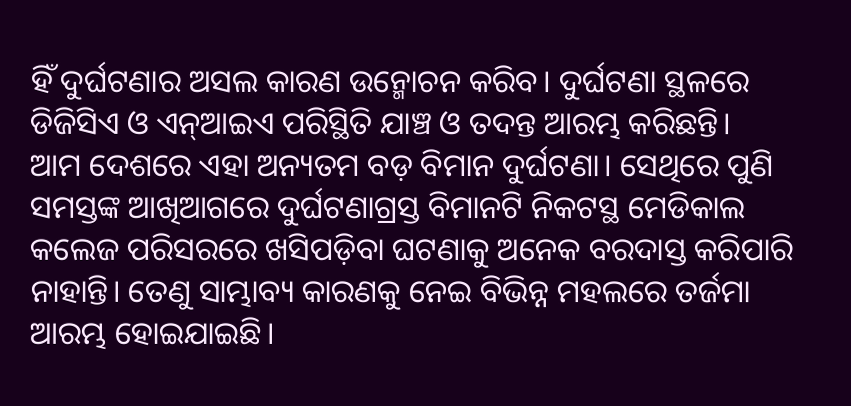ହିଁ ଦୁର୍ଘଟଣାର ଅସଲ କାରଣ ଉନ୍ମୋଚନ କରିବ। ଦୁର୍ଘଟଣା ସ୍ଥଳରେ ଡିଜିସିଏ ଓ ଏନ୍ଆଇଏ ପରିସ୍ଥିତି ଯାଞ୍ଚ ଓ ତଦନ୍ତ ଆରମ୍ଭ କରିଛନ୍ତି।
ଆମ ଦେଶରେ ଏହା ଅନ୍ୟତମ ବଡ଼ ବିମାନ ଦୁର୍ଘଟଣା। ସେଥିରେ ପୁଣି ସମସ୍ତଙ୍କ ଆଖିଆଗରେ ଦୁର୍ଘଟଣାଗ୍ରସ୍ତ ବିମାନଟି ନିକଟସ୍ଥ ମେଡିକାଲ କଲେଜ ପରିସରରେ ଖସିପଡ଼ିବା ଘଟଣାକୁ ଅନେକ ବରଦାସ୍ତ କରିପାରି ନାହାନ୍ତି। ତେଣୁ ସାମ୍ଭାବ୍ୟ କାରଣକୁ ନେଇ ବିଭିନ୍ନ ମହଲରେ ତର୍ଜମା ଆରମ୍ଭ ହୋଇଯାଇଛି।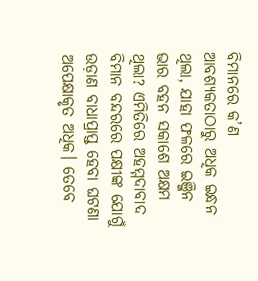ବିମାନରେ କ’ଣ ଆବଶ୍ୟକତାଠାରୁ ଅଧିକ ଇନ୍ଧନ ଥିଲା, ଯାହା ଫଳରେ ଇଞ୍ଜିନ ଭାର ବହନ ସକାଶେ ଅକ୍ଷମ ଥିଲା? ଏମିତିରେ ଅହମ୍ମଦାବାଦ ବିମାନ ବନ୍ଦରରେ ପକ୍ଷୀଙ୍କ ଯୋଗୁଁ ଉଡ଼ାଣ ବାଧାପ୍ରାପ୍ତ ହେବା ଘଟଣା ଅପେକ୍ଷାକୃତ ଅଧିକ। ତେବେ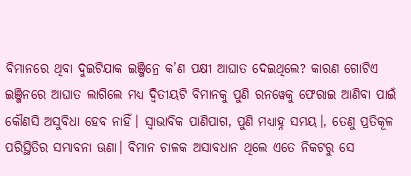ବିମାନରେ ଥିବା ଦୁଇଟିଯାକ ଇଞ୍ଜିନ୍ରେ କ’ଣ ପକ୍ଷୀ ଆଘାତ ଦେଇଥିଲେ? କାରଣ ଗୋଟିଏ ଇଞ୍ଜିନରେ ଆଘାତ ଲାଗିଲେ ମଧ୍ୟ ଦ୍ବିତୀୟଟି ବିମାନକୁ ପୁଣି ରନୱେକୁ ଫେରାଇ ଆଣିବା ପାଇଁ କୌଣସି ଅସୁବିଧା ହେବ ନାହିଁ। ସ୍ବାଭାବିକ ପାଣିପାଗ, ପୁଣି ମଧ୍ୟାହ୍ନ ସମୟ।, ତେଣୁ ପ୍ରତିକୂଳ ପରିସ୍ଥିତିର ସମ୍ଭାବନା ଊଣା। ବିମାନ ଚାଳକ ଅସାବଧାନ ଥିଲେ ଏତେ ନିକଟରୁ ସେ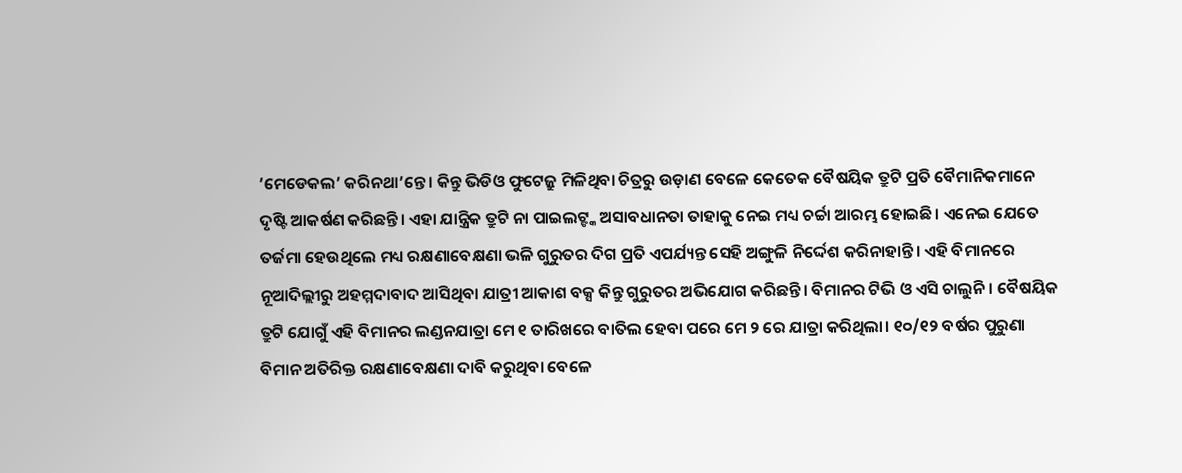’ମେଡେକଲ’ କରିନଥା’ନ୍ତେ। କିନ୍ତୁ ଭିଡିଓ ଫୁଟେଜ୍ରୁ ମିଳିଥିବା ଚିତ୍ରରୁ ଉଡ଼ାଣ ବେଳେ କେତେକ ବୈଷୟିକ ତ୍ରୁଟି ପ୍ରତି ବୈମାନିକମାନେ ଦୃଷ୍ଟି ଆକର୍ଷଣ କରିଛନ୍ତି। ଏହା ଯାନ୍ତ୍ରିକ ତ୍ରୁଟି ନା ପାଇଲଟ୍ଙ୍କ ଅସାବଧାନତା ତାହାକୁ ନେଇ ମଧ୍ୟ ଚର୍ଚ୍ଚା ଆରମ୍ଭ ହୋଇଛି। ଏନେଇ ଯେତେ ତର୍ଜମା ହେଉଥିଲେ ମଧ୍ୟ ରକ୍ଷଣାବେକ୍ଷଣା ଭଳି ଗୁରୁତର ଦିଗ ପ୍ରତି ଏପର୍ଯ୍ୟନ୍ତ ସେହି ଅଙ୍ଗୁଳି ନିର୍ଦ୍ଦେଶ କରିନାହାନ୍ତି। ଏହି ବିମାନରେ ନୂଆଦିଲ୍ଲୀରୁ ଅହମ୍ମଦାବାଦ ଆସିଥିବା ଯାତ୍ରୀ ଆକାଶ ବକ୍ସ କିନ୍ତୁ ଗୁରୁତର ଅଭିଯୋଗ କରିଛନ୍ତି। ବିମାନର ଟିଭି ଓ ଏସି ଚାଲୁନି। ବୈଷୟିକ ତ୍ରୁଟି ଯୋଗୁଁ ଏହି ବିମାନର ଲଣ୍ଡନଯାତ୍ରା ମେ ୧ ତାରିଖରେ ବାତିଲ ହେବା ପରେ ମେ ୨ ରେ ଯାତ୍ରା କରିଥିଲା। ୧୦/୧୨ ବର୍ଷର ପୁରୁଣା ବିମାନ ଅତିରିକ୍ତ ରକ୍ଷଣାବେକ୍ଷଣା ଦାବି କରୁଥିବା ବେଳେ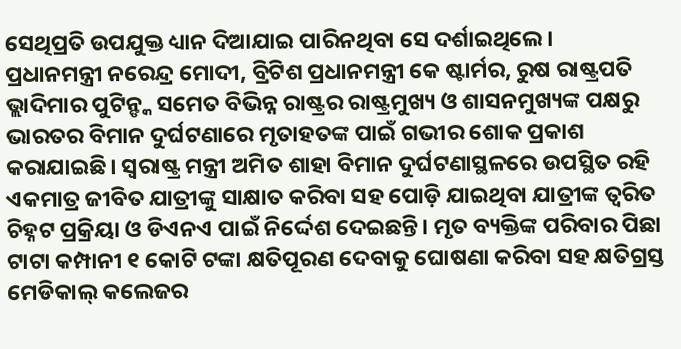ସେଥିପ୍ରତି ଉପଯୁକ୍ତ ଧ୍ୟାନ ଦିଆଯାଇ ପାରିନଥିବା ସେ ଦର୍ଶାଇଥିଲେ।
ପ୍ରଧାନମନ୍ତ୍ରୀ ନରେନ୍ଦ୍ର ମୋଦୀ, ବ୍ରିଟିଶ ପ୍ରଧାନମନ୍ତ୍ରୀ କେ ଷ୍ଟାର୍ମର, ରୁଷ ରାଷ୍ଟ୍ରପତି ଭ୍ଲାଦିମାର ପୁଟିନ୍ଙ୍କ ସମେତ ବିଭିନ୍ନ ରାଷ୍ଟ୍ରର ରାଷ୍ଟ୍ରମୁଖ୍ୟ ଓ ଶାସନମୁଖ୍ୟଙ୍କ ପକ୍ଷରୁ ଭାରତର ବିମାନ ଦୁର୍ଘଟଣାରେ ମୃତାହତଙ୍କ ପାଇଁ ଗଭୀର ଶୋକ ପ୍ରକାଶ କରାଯାଇଛି। ସ୍ବରାଷ୍ଟ୍ର ମନ୍ତ୍ରୀ ଅମିତ ଶାହା ବିମାନ ଦୁର୍ଘଟଣାସ୍ଥଳରେ ଉପସ୍ଥିତ ରହି ଏକମାତ୍ର ଜୀବିତ ଯାତ୍ରୀଙ୍କୁ ସାକ୍ଷାତ କରିବା ସହ ପୋଡ଼ି ଯାଇଥିବା ଯାତ୍ରୀଙ୍କ ତ୍ବରିତ ଚିହ୍ନଟ ପ୍ରକ୍ରିୟା ଓ ଡିଏନଏ ପାଇଁ ନିର୍ଦ୍ଦେଶ ଦେଇଛନ୍ତି। ମୃତ ବ୍ୟକ୍ତିଙ୍କ ପରିବାର ପିଛା ଟାଟା କମ୍ପାନୀ ୧ କୋଟି ଟଙ୍କା କ୍ଷତିପୂରଣ ଦେବାକୁ ଘୋଷଣା କରିବା ସହ କ୍ଷତିଗ୍ରସ୍ତ ମେଡିକାଲ୍ କଲେଜର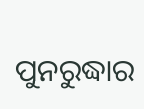ପୁନରୁଦ୍ଧାର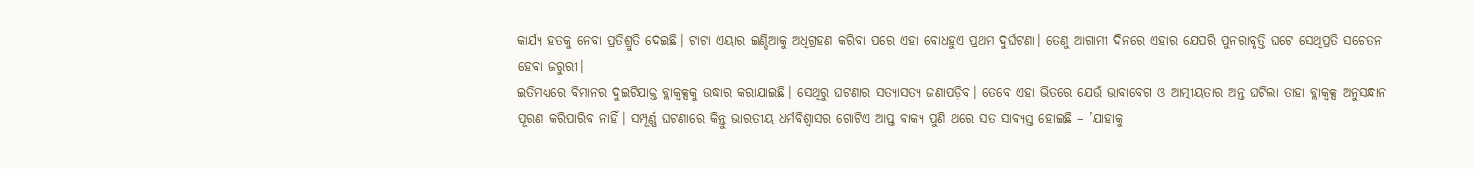କାର୍ଯ୍ୟ ହତକୁ ନେବା ପ୍ରତିଶ୍ରୁତି ଦେଇଛି। ଟାଟା ଏୟାର ଇଣ୍ଡିଆକୁ ଅଧିଗ୍ରହଣ କରିବା ପରେ ଏହା ବୋଧହୁଏ ପ୍ରଥମ ଦୁର୍ଘଟଣା। ତେଣୁ ଆଗାମୀ ଦିନରେ ଏହାର ଯେପରି ପୁନରାବୃତ୍ତି ଘଟେ ସେଥିପ୍ରତି ସଚେତନ ହେବା ଜରୁରୀ।
ଇତିମଧ୍ୟରେ ବିମାନର ଦୁଇଟିଯାକ୍ତ ବ୍ଲାକ୍ବକ୍ସକୁ ଉଦ୍ଧାର କରାଯାଇଛି। ସେଥିରୁ ଘଟଣାର ସତ୍ୟାସତ୍ୟ ଜଣାପଡ଼ିବ। ତେବେ ଏହା ଭିତରେ ଯେଉଁ ଭାବାବେଗ ଓ ଆତ୍ମୀୟତାର ଅନ୍ତ ଘଟିଲା ତାହା ବ୍ଲାକ୍ବକ୍ସ ଅନୁସନ୍ଧାନ ପୂରଣ କରିପାରିବ ନାହିଁ। ସମ୍ପୂର୍ଣ୍ଣ ଘଟଣାରେ କିନ୍ତୁ ଭାରତୀୟ ଧର୍ମବିଶ୍ବାସର ଗୋଟିଏ ଆପ୍ତ ବାକ୍ୟ ପୁଣି ଥରେ ସତ ସାବ୍ୟସ୍ତ ହୋଇଛି – ’ଯାହାକୁ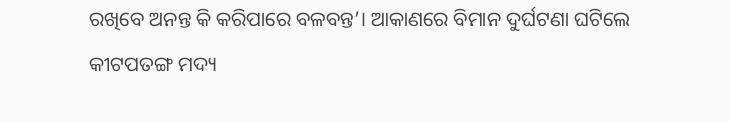ରଖିବେ ଅନନ୍ତ କି କରିପାରେ ବଳବନ୍ତ’। ଆକାଣରେ ବିମାନ ଦୁର୍ଘଟଣା ଘଟିଲେ କୀଟପତଙ୍ଗ ମଦ୍ୟ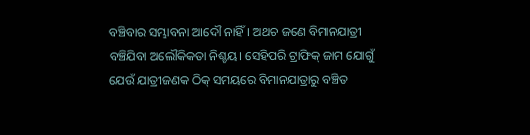ବଞ୍ଚିବାର ସମ୍ଭାବନା ଆଦୌ ନାହିଁ। ଅଥଚ ଜଣେ ବିମାନଯାତ୍ରୀ ବଞ୍ଚିଯିବା ଅଲୌକିକତା ନିଶ୍ଚୟ। ସେହିପରି ଟ୍ରାଫିକ୍ ଜାମ ଯୋଗୁଁ ଯେଉଁ ଯାତ୍ରୀଜଣକ ଠିକ୍ ସମୟରେ ବିମାନଯାତ୍ରାରୁ ବଞ୍ଚିତ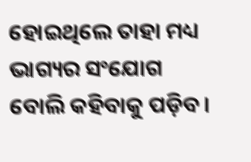ହୋଇଥିଲେ ତାହା ମଧ୍ୟ ଭାଗ୍ୟର ସଂଯୋଗ ବୋଲି କହିବାକୁ ପଡ଼ିବ।